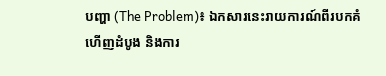បញ្ហា (The Problem)៖ ឯកសារនេះរាយការណ៍ពីរបកគំហើញដំបូង និងការ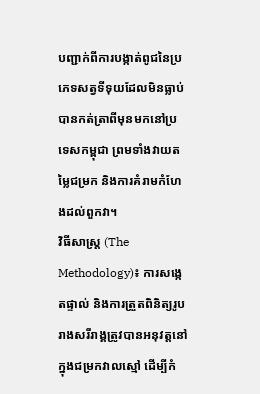បញ្ជាក់ពីការបង្កាត់ពូជនៃប្រភេទសត្វទីទុយដែលមិនធ្លាប់បានកត់ត្រាពីមុនមកនៅប្រទេសកម្ពុជា ព្រមទាំងវាយតម្លៃជម្រក និងការគំរាមកំហែងដល់ពួកវា។
វិធីសាស្ត្រ (The Methodology)៖ ការសង្កេតផ្ទាល់ និងការត្រួតពិនិត្យរូបរាងសរីរាង្គត្រូវបានអនុវត្តនៅក្នុងជម្រកវាលស្មៅ ដើម្បីកំ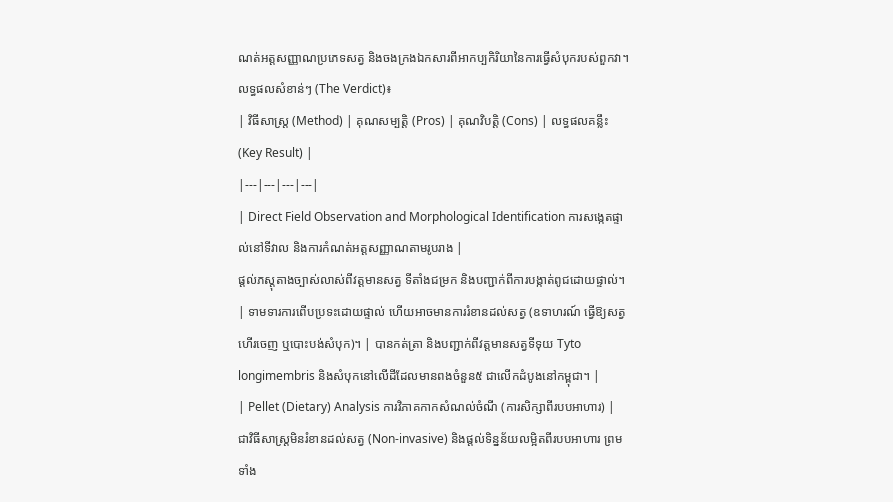ណត់អត្តសញ្ញាណប្រភេទសត្វ និងចងក្រងឯកសារពីអាកប្បកិរិយានៃការធ្វើសំបុករបស់ពួកវា។
លទ្ធផលសំខាន់ៗ (The Verdict)៖
| វិធីសាស្ត្រ (Method) | គុណសម្បត្តិ (Pros) | គុណវិបត្តិ (Cons) | លទ្ធផលគន្លឹះ (Key Result) |
|---|---|---|---|
| Direct Field Observation and Morphological Identification ការសង្កេតផ្ទាល់នៅទីវាល និងការកំណត់អត្តសញ្ញាណតាមរូបរាង |
ផ្តល់ភស្តុតាងច្បាស់លាស់ពីវត្តមានសត្វ ទីតាំងជម្រក និងបញ្ជាក់ពីការបង្កាត់ពូជដោយផ្ទាល់។ | ទាមទារការពើបប្រទះដោយផ្ទាល់ ហើយអាចមានការរំខានដល់សត្វ (ឧទាហរណ៍ ធ្វើឱ្យសត្វហើរចេញ ឬបោះបង់សំបុក)។ | បានកត់ត្រា និងបញ្ជាក់ពីវត្តមានសត្វទីទុយ Tyto longimembris និងសំបុកនៅលើដីដែលមានពងចំនួន៥ ជាលើកដំបូងនៅកម្ពុជា។ |
| Pellet (Dietary) Analysis ការវិភាគកាកសំណល់ចំណី (ការសិក្សាពីរបបអាហារ) |
ជាវិធីសាស្ត្រមិនរំខានដល់សត្វ (Non-invasive) និងផ្តល់ទិន្នន័យលម្អិតពីរបបអាហារ ព្រមទាំង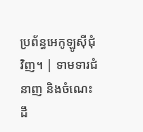ប្រព័ន្ធអេកូឡូស៊ីជុំវិញ។ | ទាមទារជំនាញ និងចំណេះដឹ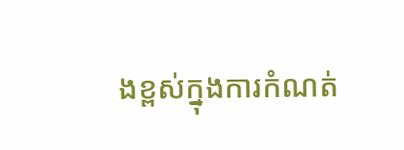ងខ្ពស់ក្នុងការកំណត់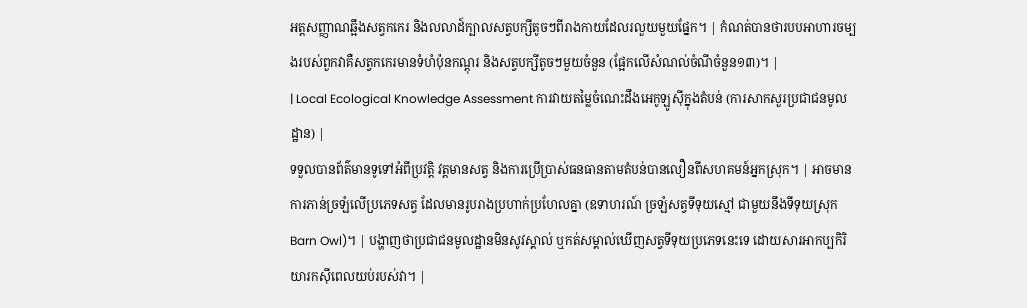អត្តសញ្ញាណឆ្អឹងសត្វកកេរ និងលលាដ៍ក្បាលសត្វបក្សីតូចៗពីរាងកាយដែលរលួយមួយផ្នែក។ | កំណត់បានថារបបអាហារចម្បងរបស់ពួកវាគឺសត្វកកេរមានទំហំប៉ុនកណ្តុរ និងសត្វបក្សីតូចៗមួយចំនួន (ផ្អែកលើសំណល់ចំណីចំនួន១៣)។ |
| Local Ecological Knowledge Assessment ការវាយតម្លៃចំណេះដឹងអេកូឡូស៊ីក្នុងតំបន់ (ការសាកសួរប្រជាជនមូលដ្ឋាន) |
ទទួលបានព័ត៌មានទូទៅអំពីប្រវត្តិ វត្តមានសត្វ និងការប្រើប្រាស់ធនធានតាមតំបន់បានលឿនពីសហគមន៍អ្នកស្រុក។ | អាចមានការភាន់ច្រឡំលើប្រភេទសត្វ ដែលមានរូបរាងប្រហាក់ប្រហែលគ្នា (ឧទាហរណ៍ ច្រឡំសត្វទីទុយស្មៅ ជាមួយនឹងទីទុយស្រុក Barn Owl)។ | បង្ហាញថាប្រជាជនមូលដ្ឋានមិនសូវស្គាល់ ឬកត់សម្គាល់ឃើញសត្វទីទុយប្រភេទនេះទេ ដោយសារអាកប្បកិរិយារកស៊ីពេលយប់របស់វា។ |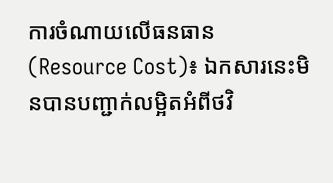ការចំណាយលើធនធាន (Resource Cost)៖ ឯកសារនេះមិនបានបញ្ជាក់លម្អិតអំពីថវិ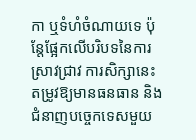កា ឬទំហំចំណាយទេ ប៉ុន្តែផ្អែកលើបរិបទនៃការស្រាវជ្រាវ ការសិក្សានេះតម្រូវឱ្យមានធនធាន និងជំនាញបច្ចេកទេសមួយ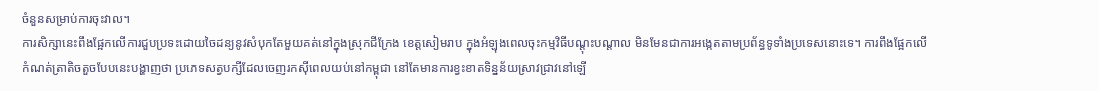ចំនួនសម្រាប់ការចុះវាល។
ការសិក្សានេះពឹងផ្អែកលើការជួបប្រទះដោយចៃដន្យនូវសំបុកតែមួយគត់នៅក្នុងស្រុកជីក្រែង ខេត្តសៀមរាប ក្នុងអំឡុងពេលចុះកម្មវិធីបណ្តុះបណ្តាល មិនមែនជាការអង្កេតតាមប្រព័ន្ធទូទាំងប្រទេសនោះទេ។ ការពឹងផ្អែកលើកំណត់ត្រាតិចតួចបែបនេះបង្ហាញថា ប្រភេទសត្វបក្សីដែលចេញរកស៊ីពេលយប់នៅកម្ពុជា នៅតែមានការខ្វះខាតទិន្នន័យស្រាវជ្រាវនៅឡើ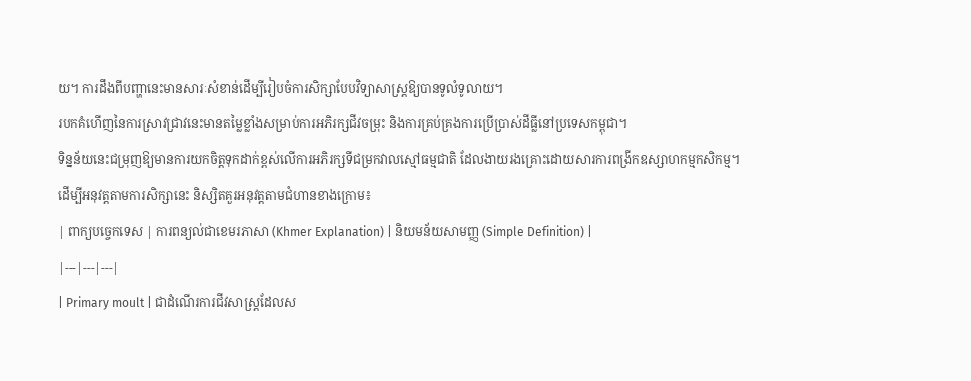យ។ ការដឹងពីបញ្ហានេះមានសារៈសំខាន់ដើម្បីរៀបចំការសិក្សាបែបវិទ្យាសាស្ត្រឱ្យបានទូលំទូលាយ។
របកគំហើញនៃការស្រាវជ្រាវនេះមានតម្លៃខ្លាំងសម្រាប់ការអភិរក្សជីវចម្រុះ និងការគ្រប់គ្រងការប្រើប្រាស់ដីធ្លីនៅប្រទេសកម្ពុជា។
ទិន្នន័យនេះជម្រុញឱ្យមានការយកចិត្តទុកដាក់ខ្ពស់លើការអភិរក្សទីជម្រកវាលស្មៅធម្មជាតិ ដែលងាយរងគ្រោះដោយសារការពង្រីកឧស្សាហកម្មកសិកម្ម។
ដើម្បីអនុវត្តតាមការសិក្សានេះ និស្សិតគួរអនុវត្តតាមជំហានខាងក្រោម៖
| ពាក្យបច្ចេកទេស | ការពន្យល់ជាខេមរភាសា (Khmer Explanation) | និយមន័យសាមញ្ញ (Simple Definition) |
|---|---|---|
| Primary moult | ជាដំណើរការជីវសាស្ត្រដែលស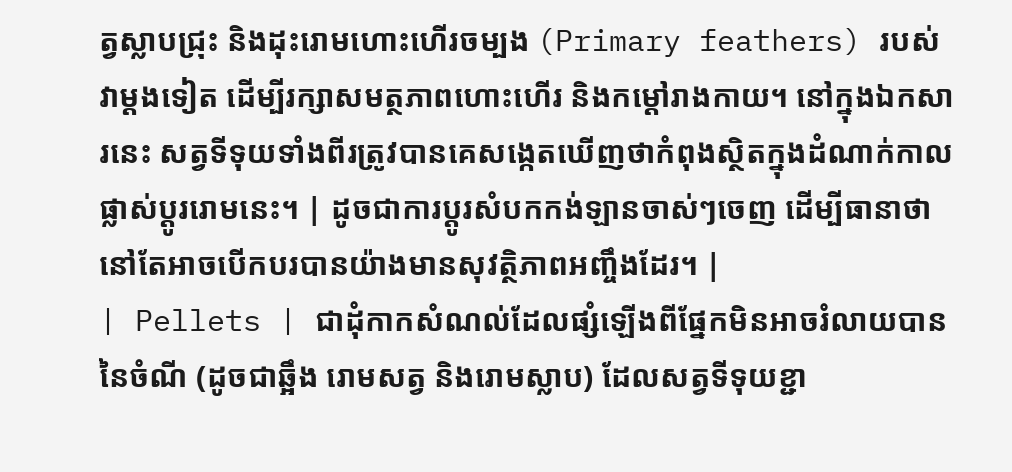ត្វស្លាបជ្រុះ និងដុះរោមហោះហើរចម្បង (Primary feathers) របស់វាម្តងទៀត ដើម្បីរក្សាសមត្ថភាពហោះហើរ និងកម្ដៅរាងកាយ។ នៅក្នុងឯកសារនេះ សត្វទីទុយទាំងពីរត្រូវបានគេសង្កេតឃើញថាកំពុងស្ថិតក្នុងដំណាក់កាលផ្លាស់ប្តូររោមនេះ។ | ដូចជាការប្តូរសំបកកង់ឡានចាស់ៗចេញ ដើម្បីធានាថានៅតែអាចបើកបរបានយ៉ាងមានសុវត្ថិភាពអញ្ចឹងដែរ។ |
| Pellets | ជាដុំកាកសំណល់ដែលផ្សំឡើងពីផ្នែកមិនអាចរំលាយបាននៃចំណី (ដូចជាឆ្អឹង រោមសត្វ និងរោមស្លាប) ដែលសត្វទីទុយខ្ជា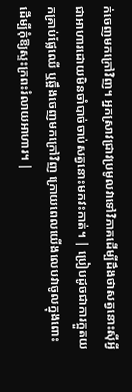ក់ចេញមកក្រៅវិញ។ អ្នកស្រាវជ្រាវប្រមូលវាទៅវិភាគដើម្បីដឹងថាសត្វនោះស៊ីអ្វីជាអាហារដោយមិនចាំបាច់ចាប់សត្វនោះមកវះកាត់។ | ប្រៀបដូចជាការក្អួតយកគ្រាប់ផ្លែឈើ ឬឆ្អឹងចេញមកក្រៅវិញ ក្រោយពេលយើងលេបវាចូលក្នុងពោះ ដើម្បីកុំឱ្យស្ទះក្រពះរំលាយអាហារ។ |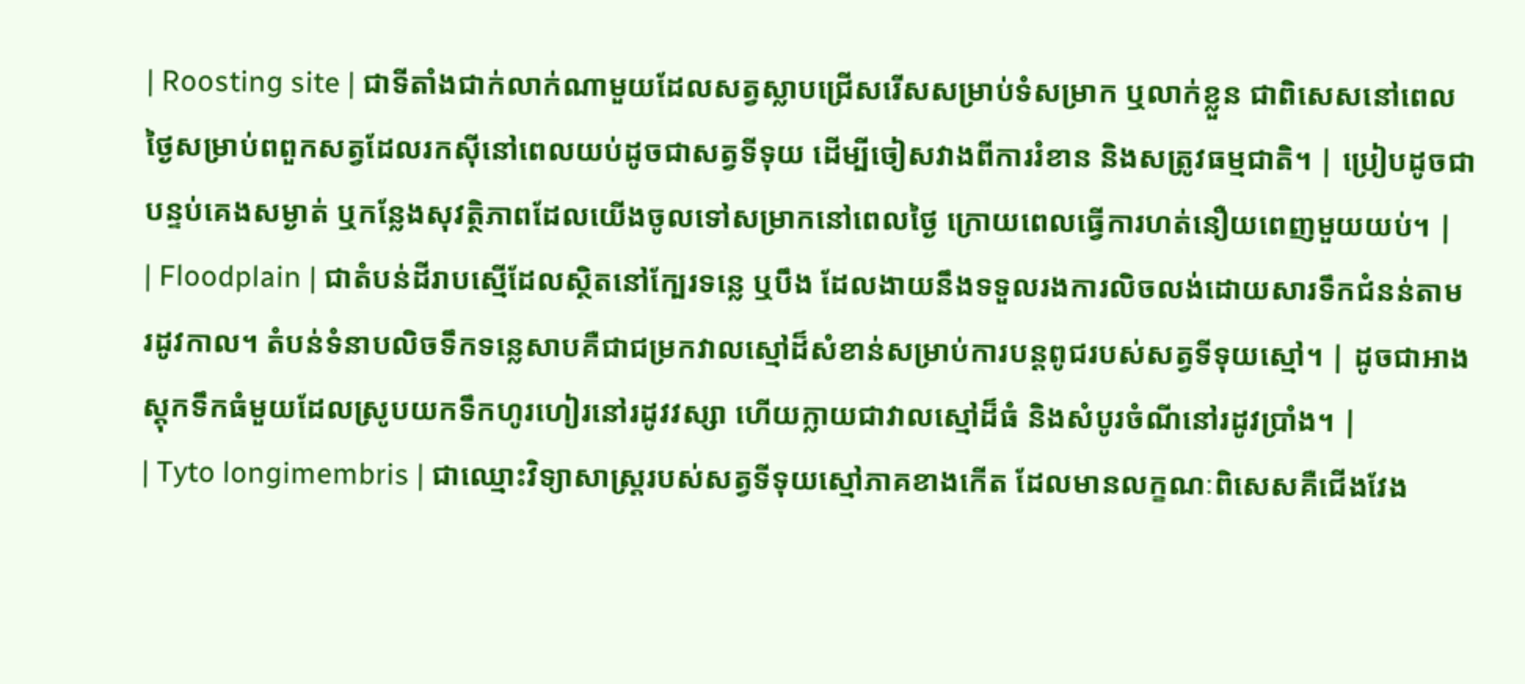| Roosting site | ជាទីតាំងជាក់លាក់ណាមួយដែលសត្វស្លាបជ្រើសរើសសម្រាប់ទំសម្រាក ឬលាក់ខ្លួន ជាពិសេសនៅពេលថ្ងៃសម្រាប់ពពួកសត្វដែលរកស៊ីនៅពេលយប់ដូចជាសត្វទីទុយ ដើម្បីចៀសវាងពីការរំខាន និងសត្រូវធម្មជាតិ។ | ប្រៀបដូចជាបន្ទប់គេងសម្ងាត់ ឬកន្លែងសុវត្ថិភាពដែលយើងចូលទៅសម្រាកនៅពេលថ្ងៃ ក្រោយពេលធ្វើការហត់នឿយពេញមួយយប់។ |
| Floodplain | ជាតំបន់ដីរាបស្មើដែលស្ថិតនៅក្បែរទន្លេ ឬបឹង ដែលងាយនឹងទទួលរងការលិចលង់ដោយសារទឹកជំនន់តាមរដូវកាល។ តំបន់ទំនាបលិចទឹកទន្លេសាបគឺជាជម្រកវាលស្មៅដ៏សំខាន់សម្រាប់ការបន្តពូជរបស់សត្វទីទុយស្មៅ។ | ដូចជាអាងស្តុកទឹកធំមួយដែលស្រូបយកទឹកហូរហៀរនៅរដូវវស្សា ហើយក្លាយជាវាលស្មៅដ៏ធំ និងសំបូរចំណីនៅរដូវប្រាំង។ |
| Tyto longimembris | ជាឈ្មោះវិទ្យាសាស្ត្ររបស់សត្វទីទុយស្មៅភាគខាងកើត ដែលមានលក្ខណៈពិសេសគឺជើងវែង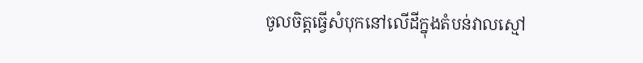ចូលចិត្តធ្វើសំបុកនៅលើដីក្នុងតំបន់វាលស្មៅ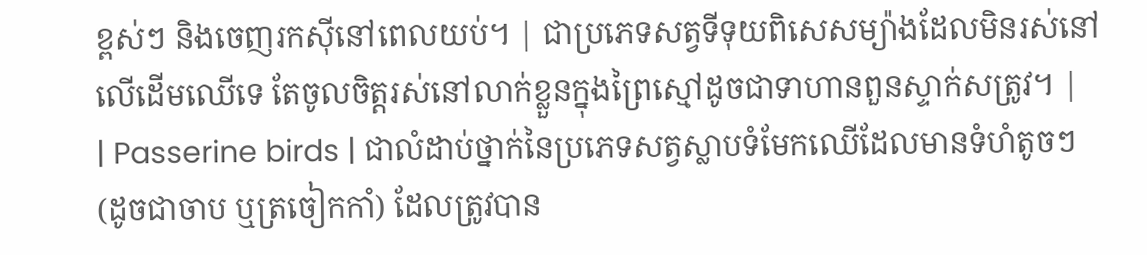ខ្ពស់ៗ និងចេញរកស៊ីនៅពេលយប់។ | ជាប្រភេទសត្វទីទុយពិសេសម្យ៉ាងដែលមិនរស់នៅលើដើមឈើទេ តែចូលចិត្តរស់នៅលាក់ខ្លួនក្នុងព្រៃស្មៅដូចជាទាហានពួនស្ទាក់សត្រូវ។ |
| Passerine birds | ជាលំដាប់ថ្នាក់នៃប្រភេទសត្វស្លាបទំមែកឈើដែលមានទំហំតូចៗ (ដូចជាចាប ឬត្រចៀកកាំ) ដែលត្រូវបាន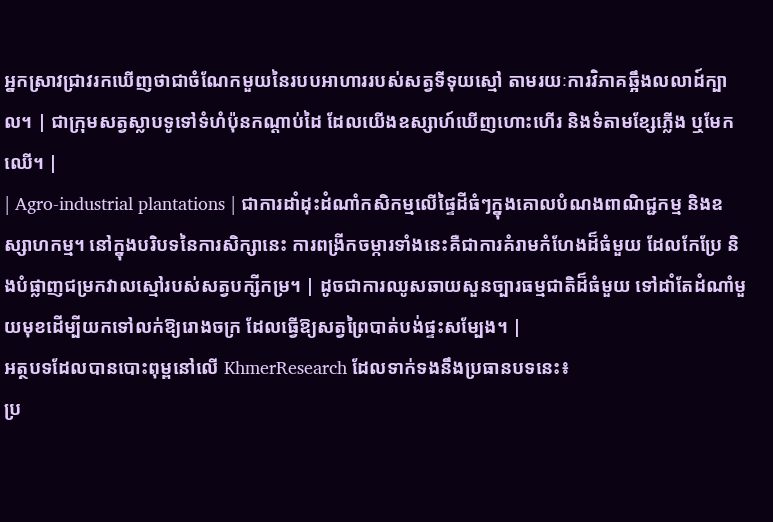អ្នកស្រាវជ្រាវរកឃើញថាជាចំណែកមួយនៃរបបអាហាររបស់សត្វទីទុយស្មៅ តាមរយៈការវិភាគឆ្អឹងលលាដ៍ក្បាល។ | ជាក្រុមសត្វស្លាបទូទៅទំហំប៉ុនកណ្តាប់ដៃ ដែលយើងឧស្សាហ៍ឃើញហោះហើរ និងទំតាមខ្សែភ្លើង ឬមែកឈើ។ |
| Agro-industrial plantations | ជាការដាំដុះដំណាំកសិកម្មលើផ្ទៃដីធំៗក្នុងគោលបំណងពាណិជ្ជកម្ម និងឧស្សាហកម្ម។ នៅក្នុងបរិបទនៃការសិក្សានេះ ការពង្រីកចម្ការទាំងនេះគឺជាការគំរាមកំហែងដ៏ធំមួយ ដែលកែប្រែ និងបំផ្លាញជម្រកវាលស្មៅរបស់សត្វបក្សីកម្រ។ | ដូចជាការឈូសឆាយសួនច្បារធម្មជាតិដ៏ធំមួយ ទៅដាំតែដំណាំមួយមុខដើម្បីយកទៅលក់ឱ្យរោងចក្រ ដែលធ្វើឱ្យសត្វព្រៃបាត់បង់ផ្ទះសម្បែង។ |
អត្ថបទដែលបានបោះពុម្ពនៅលើ KhmerResearch ដែលទាក់ទងនឹងប្រធានបទនេះ៖
ប្រ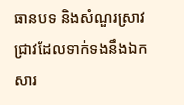ធានបទ និងសំណួរស្រាវជ្រាវដែលទាក់ទងនឹងឯកសារ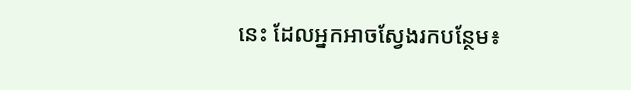នេះ ដែលអ្នកអាចស្វែងរកបន្ថែម៖